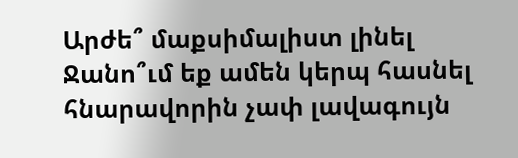Արժե՞ մաքսիմալիստ լինել
Ջանո՞ւմ եք ամեն կերպ հասնել հնարավորին չափ լավագույն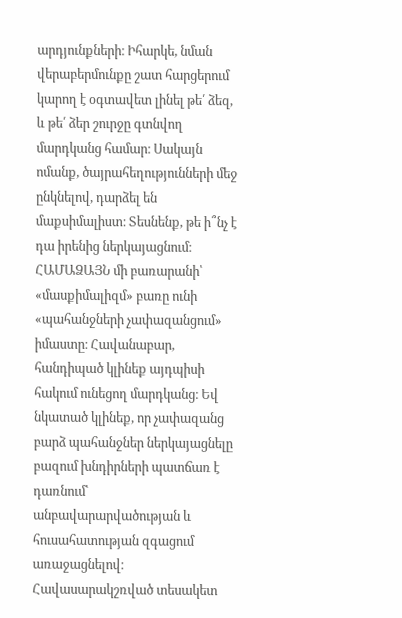արդյունքների։ Իհարկե, նման վերաբերմունքը շատ հարցերում կարող է օգտավետ լինել թե՛ ձեզ, և թե՛ ձեր շուրջը գտնվող մարդկանց համար։ Սակայն ոմանք, ծայրահեղությունների մեջ ընկնելով, դարձել են մաքսիմալիստ։ Տեսնենք, թե ի՞նչ է դա իրենից ներկայացնում։
ՀԱՄԱՁԱՅՆ մի բառարանի՝ «մասքիմալիզմ» բառը ունի «պահանջների չափազանցում» իմաստը։ Հավանաբար, հանդիպած կլինեք այդպիսի հակում ունեցող մարդկանց։ Եվ նկատած կլինեք, որ չափազանց բարձ պահանջներ ներկայացնելը բազում խնդիրների պատճառ է դառնում՝ անբավարարվածության և հուսահատության զգացում առաջացնելով։ Հավասարակշռված տեսակետ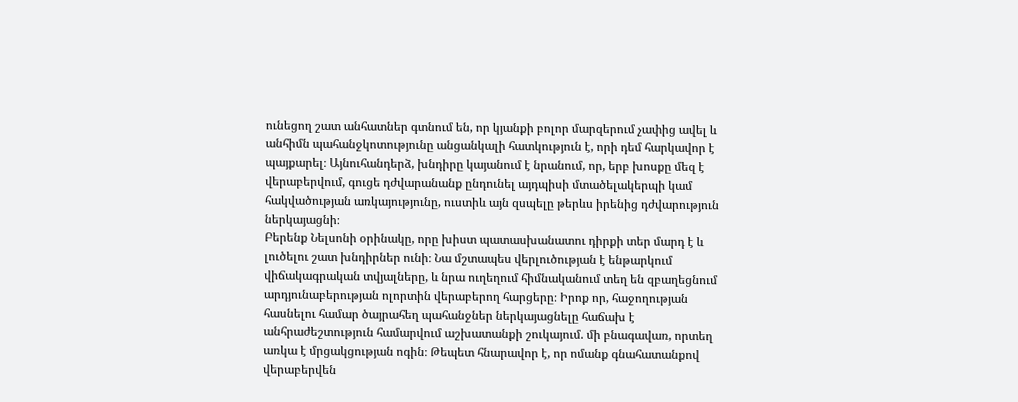ունեցող շատ անհատներ գտնում են, որ կյանքի բոլոր մարզերում չափից ավել և անհիմն պահանջկոտությունը անցանկալի հատկություն է, որի դեմ հարկավոր է պայքարել։ Այնուհանդերձ, խնդիրը կայանում է նրանում, որ, երբ խոսքը մեզ է վերաբերվում, գուցե դժվարանանք ընդունել այդպիսի մտածելակերպի կամ հակվածության առկայությունը, ուստիև այն զսպելը թերևս իրենից դժվարություն ներկայացնի։
Բերենք Նելսոնի օրինակը, որը խիստ պատասխանատու դիրքի տեր մարդ է և լուծելու շատ խնդիրներ ունի։ Նա մշտապես վերլուծության է ենթարկում վիճակագրական տվյալները, և նրա ուղեղում հիմնականում տեղ են զբաղեցնում արդյունաբերության ոլորտին վերաբերող հարցերը։ Իրոք որ, հաջողության հասնելու համար ծայրահեղ պահանջներ ներկայացնելը հաճախ է անհրաժեշտություն համարվում աշխատանքի շուկայում. մի բնագավառ, որտեղ առկա է մրցակցության ոգին։ Թեպետ հնարավոր է, որ ոմանք գնահատանքով վերաբերվեն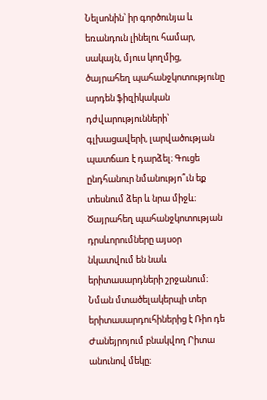Նելսոնին՝ իր գործունյա և եռանդուն լինելու համար, սակայն, մյուս կողմից, ծայրահեղ պահանջկոտությունը արդեն ֆիզիկական դժվարությունների՝ գլխացավերի, լարվածության պատճառ է դարձել։ Գուցե ընդհանուր նմանությո՞ւն եք տեսնում ձեր և նրա միջև։
Ծայրահեղ պահանջկոտության դրսևորումները այսօր նկատվում են նաև երիտասարդների շրջանում։ Նման մտածելակերպի տեր երիտասարդուհիներից է Ռիո դե Ժանեյրոյում բնակվող Րիտա անունով մեկը։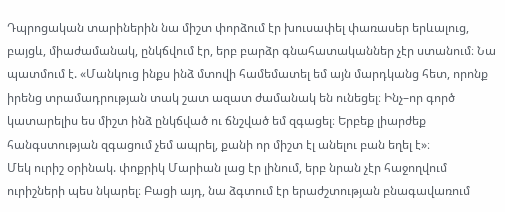Դպրոցական տարիներին նա միշտ փորձում էր խուսափել փառասեր երևալուց, բայցև, միաժամանակ, ընկճվում էր, երբ բարձր գնահատականներ չէր ստանում։ Նա պատմում է. «Մանկուց ինքս ինձ մտովի համեմատել եմ այն մարդկանց հետ, որոնք իրենց տրամադրության տակ շատ ազատ ժամանակ են ունեցել։ Ինչ–որ գործ կատարելիս ես միշտ ինձ ընկճված ու ճնշված եմ զգացել։ Երբեք լիարժեք հանգստության զգացում չեմ ապրել, քանի որ միշտ էլ անելու բան եղել է»։
Մեկ ուրիշ օրինակ. փոքրիկ Մարիան լաց էր լինում, երբ նրան չէր հաջողվում ուրիշների պես նկարել։ Բացի այդ, նա ձգտում էր երաժշտության բնագավառում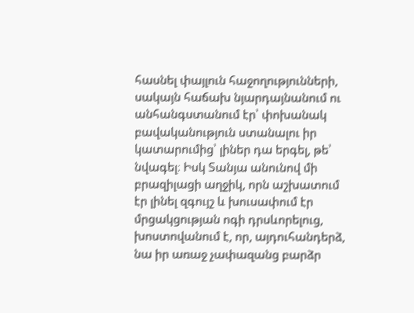հասնել փայլուն հաջողությունների, սակայն հաճախ նյարդայնանում ու անհանգստանում էր՝ փոխանակ բավականություն ստանալու իր կատարումից՝ լիներ դա երգել, թե՝ նվագել։ Իսկ Տանյա անունով մի բրազիլացի աղջիկ, որն աշխատում էր լինել զգույշ և խուսափում էր մրցակցության ոգի դրսևորելուց, խոստովանում է, որ, այդուհանդերձ, նա իր առաջ չափազանց բարձր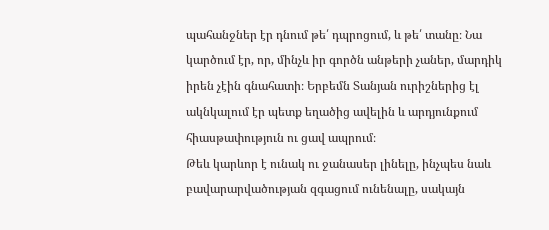պահանջներ էր դնում թե՛ դպրոցում, և թե՛ տանը։ Նա կարծում էր, որ, մինչև իր գործն անթերի չաներ, մարդիկ իրեն չէին գնահատի։ Երբեմն Տանյան ուրիշներից էլ ակնկալում էր պետք եղածից ավելին և արդյունքում հիասթափություն ու ցավ ապրում։
Թեև կարևոր է ունակ ու ջանասեր լինելը, ինչպես նաև բավարարվածության զգացում ունենալը, սակայն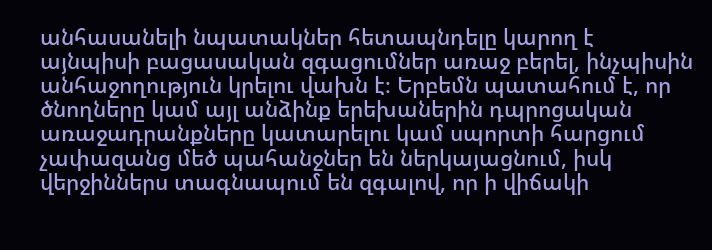անհասանելի նպատակներ հետապնդելը կարող է այնպիսի բացասական զգացումներ առաջ բերել, ինչպիսին անհաջողություն կրելու վախն է։ Երբեմն պատահում է, որ ծնողները կամ այլ անձինք երեխաներին դպրոցական առաջադրանքները կատարելու կամ սպորտի հարցում չափազանց մեծ պահանջներ են ներկայացնում, իսկ վերջիններս տագնապում են զգալով, որ ի վիճակի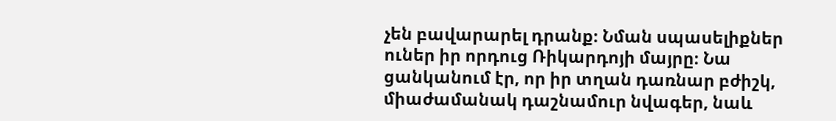չեն բավարարել դրանք։ Նման սպասելիքներ ուներ իր որդուց Ռիկարդոյի մայրը։ Նա ցանկանում էր, որ իր տղան դառնար բժիշկ, միաժամանակ դաշնամուր նվագեր, նաև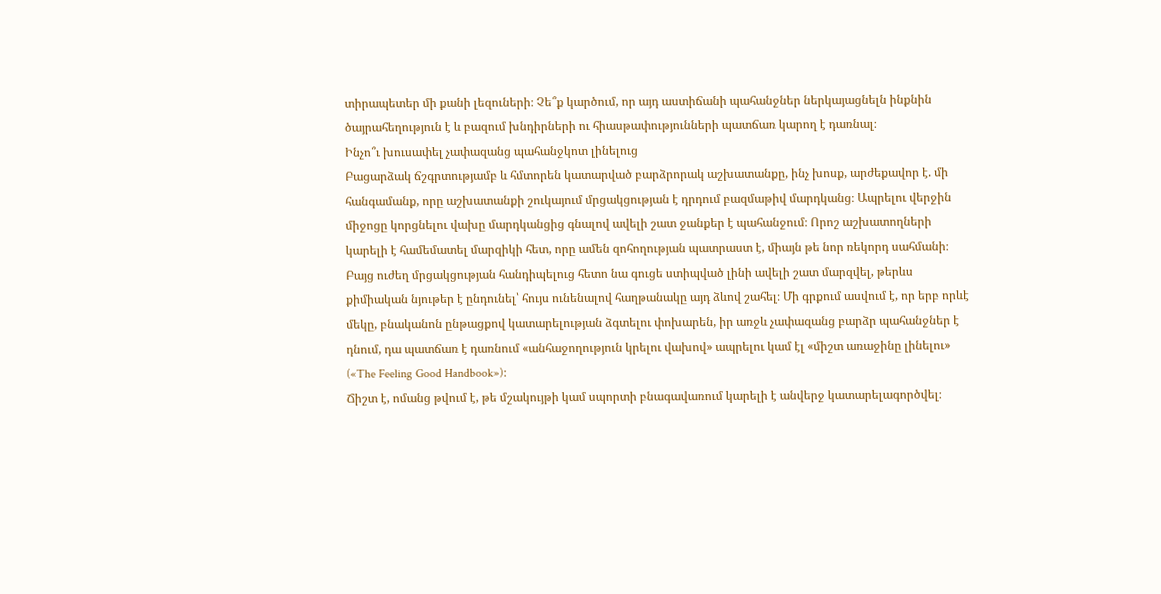տիրապետեր մի քանի լեզուների։ Չե՞ք կարծում, որ այդ աստիճանի պահանջներ ներկայացնելն ինքնին ծայրահեղություն է և բազում խնդիրների ու հիասթափությունների պատճառ կարող է դառնալ։
Ինչո՞ւ խուսափել չափազանց պահանջկոտ լինելուց
Բացարձակ ճշգրտությամբ և հմտորեն կատարված բարձրորակ աշխատանքը, ինչ խոսք, արժեքավոր է. մի հանգամանք, որը աշխատանքի շուկայում մրցակցության է դրդում բազմաթիվ մարդկանց։ Ապրելու վերջին միջոցը կորցնելու վախը մարդկանցից գնալով ավելի շատ ջանքեր է պահանջում։ Որոշ աշխատողների կարելի է համեմատել մարզիկի հետ, որը ամեն զոհողության պատրաստ է, միայն թե նոր ռեկորդ սահմանի։ Բայց ուժեղ մրցակցության հանդիպելուց հետո նա գուցե ստիպված լինի ավելի շատ մարզվել, թերևս քիմիական նյութեր է ընդունել՝ հույս ունենալով հաղթանակը այդ ձևով շահել։ Մի գրքում ասվում է, որ երբ որևէ մեկը, բնականոն ընթացքով կատարելության ձգտելու փոխարեն, իր առջև չափազանց բարձր պահանջներ է դնում, դա պատճառ է դառնում «անհաջողություն կրելու վախով» ապրելու կամ էլ «միշտ առաջինը լինելու» («The Feeling Good Handbook»)։
Ճիշտ է, ոմանց թվում է, թե մշակույթի կամ սպորտի բնագավառում կարելի է անվերջ կատարելագործվել։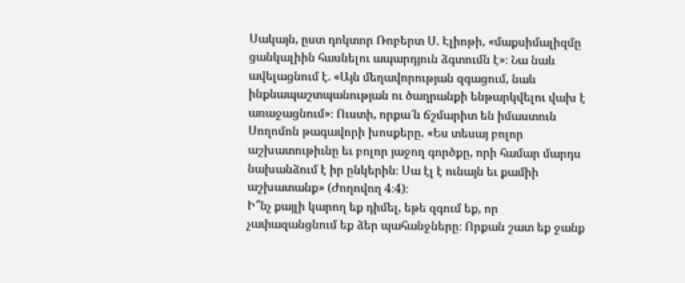Սակայն, ըստ դոկտոր Ռոբերտ Ս. Էլիոթի, «մաքսիմալիզմը ցանկալիին հասնելու ապարդյուն ձգտումն է»։ Նա նաև ավելացնում է. «Այն մեղավորության զգացում, նաև ինքնապաշտպանության ու ծաղրանքի ենթարկվելու վախ է առաջացնում»։ Ուստի, որքա՜ն ճշմարիտ են իմաստուն Սողոմոն թագավորի խոսքերը. «Ես տեսայ բոլոր աշխատութիւնը եւ բոլոր յաջող գործքը, որի համար մարդս նախանձում է իր ընկերին։ Սա էլ է ունայն եւ քամիի աշխատանք» (Ժողովող 4։4)։
Ի՞նչ քայլի կարող եք դիմել, եթե զգում եք, որ չափազանցնում եք ձեր պահանջները։ Որքան շատ եք ջանք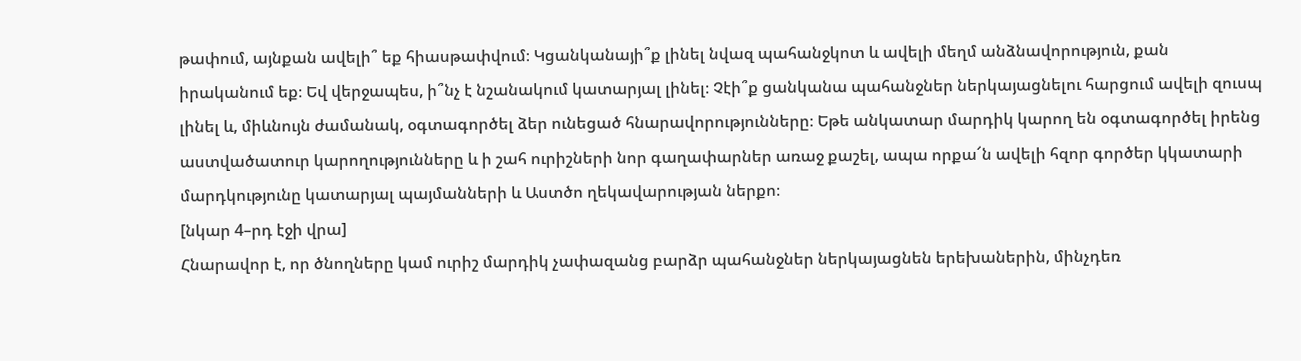թափում, այնքան ավելի՞ եք հիասթափվում։ Կցանկանայի՞ք լինել նվազ պահանջկոտ և ավելի մեղմ անձնավորություն, քան իրականում եք։ Եվ վերջապես, ի՞նչ է նշանակում կատարյալ լինել։ Չէի՞ք ցանկանա պահանջներ ներկայացնելու հարցում ավելի զուսպ լինել և, միևնույն ժամանակ, օգտագործել ձեր ունեցած հնարավորությունները։ Եթե անկատար մարդիկ կարող են օգտագործել իրենց աստվածատուր կարողությունները և ի շահ ուրիշների նոր գաղափարներ առաջ քաշել, ապա որքա՜ն ավելի հզոր գործեր կկատարի մարդկությունը կատարյալ պայմանների և Աստծո ղեկավարության ներքո։
[նկար 4–րդ էջի վրա]
Հնարավոր է, որ ծնողները կամ ուրիշ մարդիկ չափազանց բարձր պահանջներ ներկայացնեն երեխաներին, մինչդեռ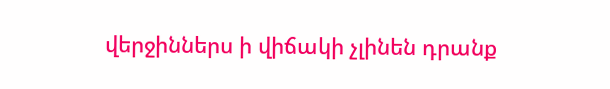վերջիններս ի վիճակի չլինեն դրանք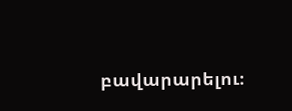բավարարելու։